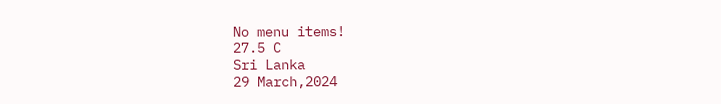No menu items!
27.5 C
Sri Lanka
29 March,2024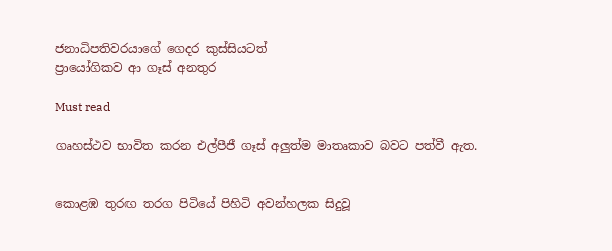ජනාධිපතිවරයාගේ ගෙදර කුස්සියටත්
ප්‍රායෝගිකව ආ ගෑස් අනතුර

Must read

ගෘහස්ථව භාවිත කරන එල්පීජී ගෑස් අලුත්ම මාතෘකාව බවට පත්වී ඇත.


කොළඹ තුරඟ තරග පිටියේ පිහිටි අවන්හලක සිදුවූ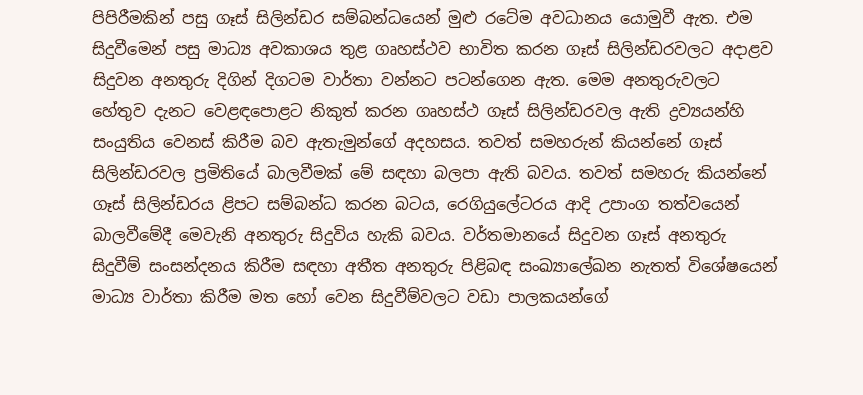පිපිරීමකින් පසු ගෑස් සිලින්ඩර සම්බන්ධයෙන් මුළු රටේම අවධානය යොමුවී ඇත. එම සිදුවීමෙන් පසු මාධ්‍ය අවකාශය තුළ ගෘහස්ථව භාවිත කරන ගෑස් සිලින්ඩරවලට අදාළව සිදුවන අනතුරු දිගින් දිගටම වාර්තා වන්නට පටන්ගෙන ඇත. මෙම අනතුරුවලට හේතුව දැනට වෙළඳපොළට නිකුත් කරන ගෘහස්ථ ගෑස් සිලින්ඩරවල ඇති ද්‍රව්‍යයන්හි සංයුතිය වෙනස් කිරීම බව ඇතැමුන්ගේ අදහසය. තවත් සමහරුන් කියන්නේ ගෑස් සිලින්ඩරවල ප්‍රමිතියේ බාලවීමක් මේ සඳහා බලපා ඇති බවය. තවත් සමහරු කියන්නේ ගෑස් සිලින්ඩරය ළිපට සම්බන්ධ කරන බටය, රෙගියුලේටරය ආදි උපාංග තත්වයෙන් බාලවීමේදී මෙවැනි අනතුරු සිදුවිය හැකි බවය. වර්තමානයේ සිදුවන ගෑස් අනතුරු සිදුවීම් සංසන්දනය කිරීම සඳහා අතීත අනතුරු පිළිබඳ සංඛ්‍යාලේඛන නැතත් විශේෂයෙන් මාධ්‍ය වාර්තා කිරීම මත හෝ වෙන සිදුවීම්වලට වඩා පාලකයන්ගේ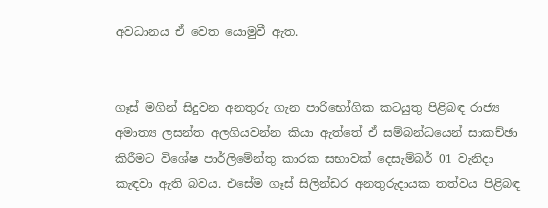අවධානය ඒ වෙත යොමුවී ඇත.


ගෑස් මගින් සිදුවන අනතුරු ගැන පාරිභෝගික කටයුතු පිළිබඳ රාජ්‍ය අමාත්‍ය ලසන්ත අලගියවන්න කියා ඇත්තේ ඒ සම්බන්ධයෙන් සාකච්ඡා කිරීමට විශේෂ පාර්ලිමේන්තු කාරක සභාවක් දෙසැම්බර් 01 වැනිදා කැඳවා ඇති බවය. එසේම ගෑස් සිලින්ඩර අනතුරුදායක තත්වය පිළිබඳ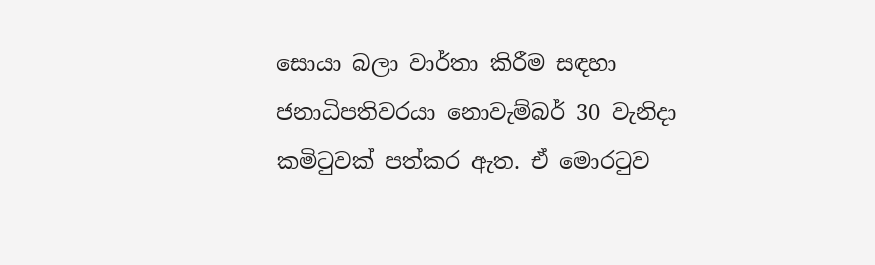සොයා බලා වාර්තා කිරීම සඳහා ජනාධිපතිවරයා නොවැම්බර් 30 වැනිදා කමිටුවක් පත්කර ඇත. ඒ මොරටුව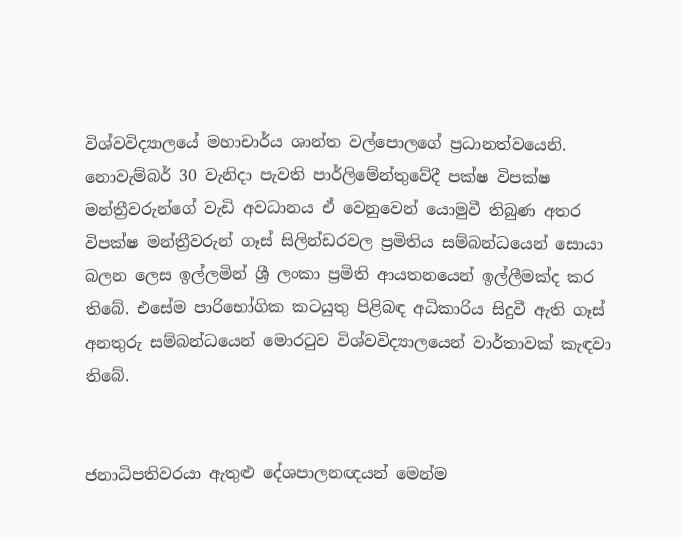විශ්වවිද්‍යාලයේ මහාචාර්ය ශාන්ත වල්පොලගේ ප්‍රධානත්වයෙනි. නොවැම්බර් 30 වැනිදා පැවති පාර්ලිමේන්තුවේදී පක්ෂ විපක්ෂ මන්ත්‍රීවරුන්ගේ වැඩි අවධානය ඒ වෙනුවෙන් යොමුවී තිබුණ අතර විපක්ෂ මන්ත්‍රීවරුන් ගෑස් සිලින්ඩරවල ප්‍රමිතිය සම්බන්ධයෙන් සොයා බලන ලෙස ඉල්ලමින් ශ්‍රී ලංකා ප්‍රමිති ආයතනයෙන් ඉල්ලීමක්ද කර තිබේ. එසේම පාරිභෝගික කටයුතු පිළිබඳ අධිකාරිය සිදුවී ඇති ගෑස් අනතුරු සම්බන්ධයෙන් මොරටුව විශ්වවිද්‍යාලයෙන් වාර්තාවක් කැඳවා තිබේ.


ජනාධිපතිවරයා ඇතුළු දේශපාලනඥයන් මෙන්ම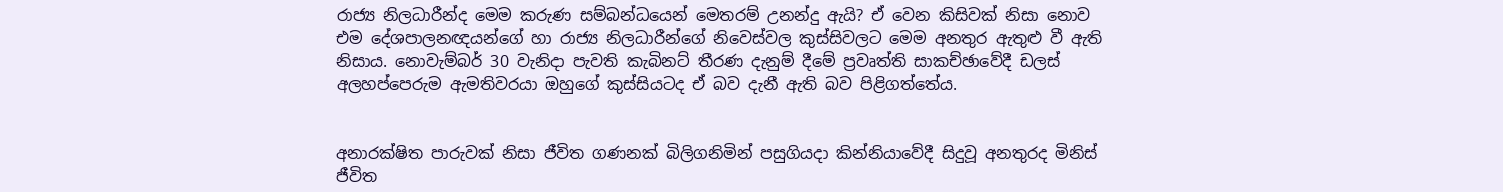රාජ්‍ය නිලධාරීන්ද මෙම කරුණ සම්බන්ධයෙන් මෙතරම් උනන්දු ඇයි? ඒ වෙන කිසිවක් නිසා නොව එම දේශපාලනඥයන්ගේ හා රාජ්‍ය නිලධාරීන්ගේ නිවෙස්වල කුස්සිවලට මෙම අනතුර ඇතුළු වී ඇති නිසාය. නොවැම්බර් 30 වැනිදා පැවති කැබිනට් තීරණ දැනුම් දීමේ ප්‍රවෘත්ති සාකච්ඡාවේදී ඩලස් අලහප්පෙරුම ඇමතිවරයා ඔහුගේ කුස්සියටද ඒ බව දැනී ඇති බව පිළිගත්තේය.


අනාරක්ෂිත පාරුවක් නිසා ජීවිත ගණනක් බිලිගනිමින් පසුගියදා කින්නියාවේදී සිදුවූ අනතුරද මිනිස් ජීවිත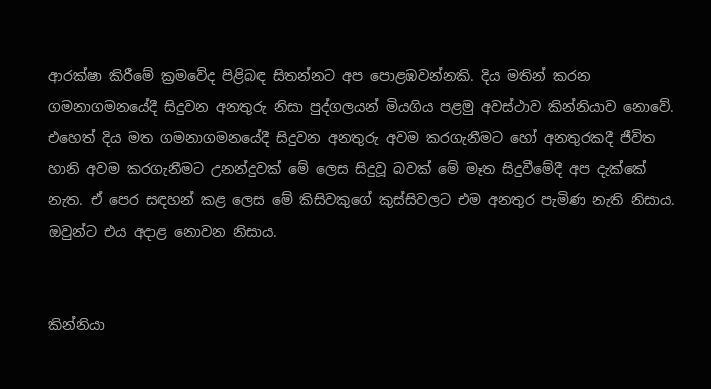ආරක්ෂා කිරීමේ ක්‍රමවේද පිළිබඳ සිතන්නට අප පොළඹවන්නකි. දිය මතින් කරන ගමනාගමනයේදී සිදුවන අනතුරු නිසා පුද්ගලයන් මියගිය පළමු අවස්ථාව කින්නියාව නොවේ. එහෙත් දිය මත ගමනාගමනයේදී සිදුවන අනතුරු අවම කරගැනීමට හෝ අනතුරකදී ජීවිත හානි අවම කරගැනීමට උනන්දුවක් මේ ලෙස සිදුවූ බවක් මේ මෑත සිදුවීමේදී අප දැක්කේ නැත. ඒ පෙර සඳහන් කළ ලෙස මේ කිසිවකුගේ කුස්සිවලට එම අනතුර පැමිණ නැති නිසාය. ඔවුන්ට එය අදාළ නොවන නිසාය.


කින්නියා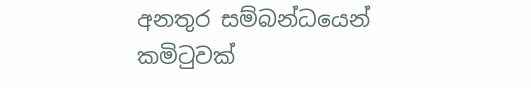අනතුර සම්බන්ධයෙන් කමිටුවක්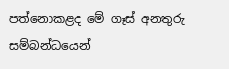පත්නොකළද මේ ගෑස් අනතුරු සම්බන්ධයෙන්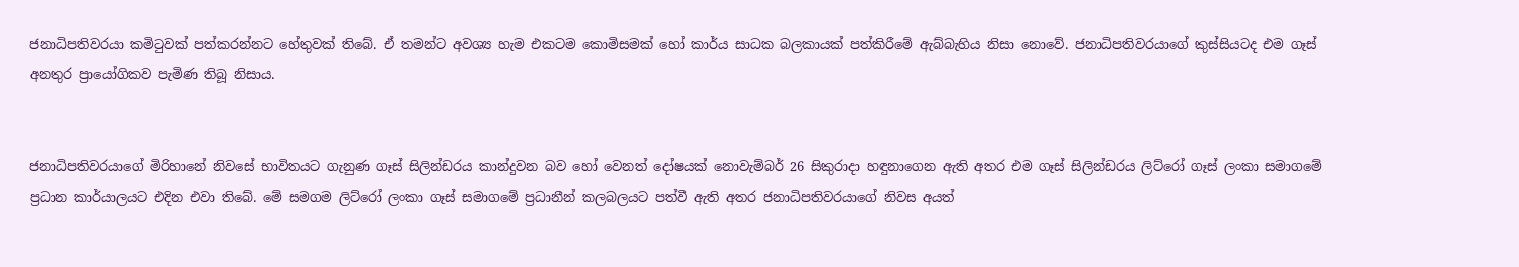ජනාධිපතිවරයා කමිටුවක් පත්කරන්නට හේතුවක් තිබේ. ඒ තමන්ට අවශ්‍ය හැම එකටම කොමිසමක් හෝ කාර්ය සාධක බලකායක් පත්කිරීමේ ඇබ්බැහිය නිසා නොවේ. ජනාධිපතිවරයාගේ කුස්සියටද එම ගෑස් අනතුර ප්‍රායෝගිකව පැමිණ තිබූ නිසාය.


ජනාධිපතිවරයාගේ මිරිහානේ නිවසේ භාවිතයට ගැනුණ ගෑස් සිලින්ඩරය කාන්දුවන බව හෝ වෙනත් දෝෂයක් නොවැම්බර් 26 සිකුරාදා හඳුනාගෙන ඇති අතර එම ගෑස් සිලින්ඩරය ලිට්රෝ ගෑස් ලංකා සමාගමේ ප්‍රධාන කාර්යාලයට එදින එවා තිබේ. මේ සමගම ලිට්රෝ ලංකා ගෑස් සමාගමේ ප්‍රධානීන් කලබලයට පත්වී ඇති අතර ජනාධිපතිවරයාගේ නිවස අයත්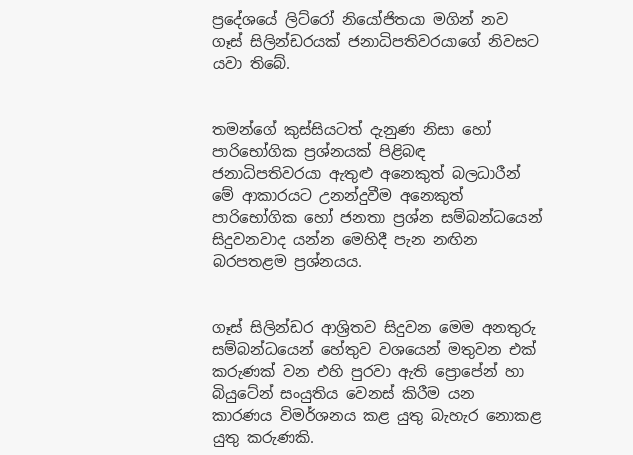ප්‍රදේශයේ ලිට්රෝ නියෝජිතයා මගින් නව ගෑස් සිලින්ඩරයක් ජනාධිපතිවරයාගේ නිවසට යවා තිබේ.


තමන්ගේ කුස්සියටත් දැනුණ නිසා හෝ පාරිභෝගික ප්‍රශ්නයක් පිළිබඳ ජනාධිපතිවරයා ඇතුළු අනෙකුත් බලධාරීන් මේ ආකාරයට උනන්දුවීම අනෙකුත් පාරිභෝගික හෝ ජනතා ප්‍රශ්න සම්බන්ධයෙන් සිදුවනවාද යන්න මෙහිදී පැන නඟින බරපතළම ප්‍රශ්නයය.


ගෑස් සිලින්ඩර ආශ්‍රිතව සිදුවන මෙම අනතුරු සම්බන්ධයෙන් හේතුව වශයෙන් මතුවන එක් කරුණක් වන එහි පුරවා ඇති ප්‍රොපේන් හා බියුටේන් සංයුතිය වෙනස් කිරීම යන කාරණය විමර්ශනය කළ යුතු බැහැර නොකළ යුතු කරුණකි.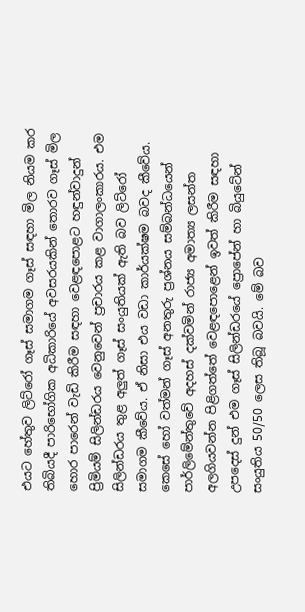එයට හේතුව ලිට්රෝ ගෑස් සමාගම ගෑස් සඳහා මිල නියම කර තිබියදී පාරිභෝගික අධිකාරියේ අවසරයකින් තොරව ගෑස් මිල හොර පාරෙන් වැඩි කිරීම සඳහා වෙළඳපොළට හඳුන්වාදුන් ප්‍රිමියම් සිලින්ඩරය වෙනුවෙන් ප්‍රචාරය කළ වාගාලංකාරය. එම සිලින්ඩරය තුළ අලුත් ගෑස් සංයුතියක් ඇති බව ලිට්රෝ සමාගම කීවේය. ඒ නිසා එය වඩා කාර්යක්ෂම බවද කීවේය.
කෙසේ හෝ වත්මන් ගෑස් අනතුරු ප්‍රශ්නය සම්බන්ධයෙන් පාර්ලිමේන්තුවේ අදහස් දක්වමින් රාජ්‍ය අමාත්‍ය ලසන්ත අලගියවන්න පිළිගත්තේ වෙළඳපොළෙන් ඉවත් කිරීම සඳහා උපදෙස් දුන් එම ගෑස් සිලින්ඩරයේ ප්‍රොපේන් හා බියුටේන් සංයුතිය 50/50 ලෙස තිබූ බවයි. මේ බව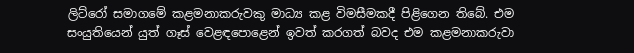ලිට්රෝ සමාගමේ කළමනාකරුවකු මාධ්‍ය කළ විමසීමකදී පිළිගෙන තිබේ. එම සංයුතියෙන් යුත් ගෑස් වෙළඳපොළෙන් ඉවත් කරගත් බවද එම කළමනාකරුවා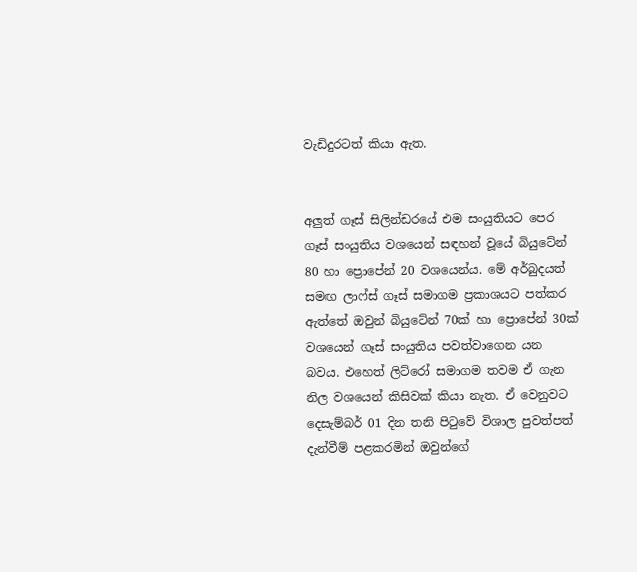වැඩිදුරටත් කියා ඇත.


අලුත් ගෑස් සිලින්ඩරයේ එම සංයුතියට පෙර ගෑස් සංයුතිය වශයෙන් සඳහන් වූයේ බියුටේන් 80 හා ප්‍රොපේන් 20 වශයෙන්ය. මේ අර්බුදයත් සමඟ ලාෆ්ස් ගෑස් සමාගම ප්‍රකාශයට පත්කර ඇත්තේ ඔවුන් බියුටේන් 70ක් හා ප්‍රොපේන් 30ක් වශයෙන් ගෑස් සංයුතිය පවත්වාගෙන යන බවය. එහෙත් ලිට්රෝ සමාගම තවම ඒ ගැන නිල වශයෙන් කිසිවක් කියා නැත. ඒ වෙනුවට දෙසැම්බර් 01 දින තනි පිටුවේ විශාල පුවත්පත් දැන්වීම් පළකරමින් ඔවුන්ගේ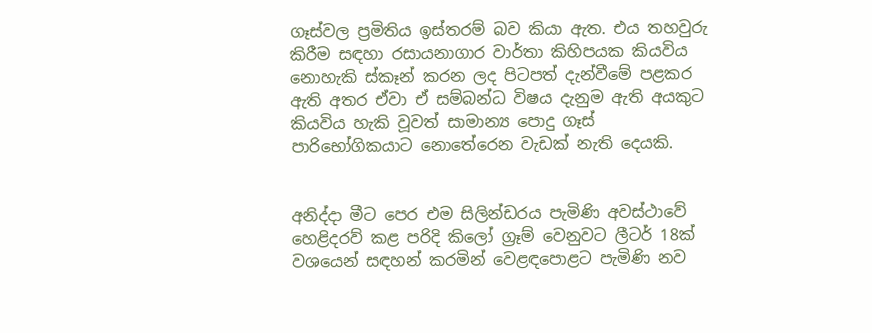ගෑස්වල ප්‍රමිතිය ඉස්තරම් බව කියා ඇත. එය තහවුරු කිරීම සඳහා රසායනාගාර වාර්තා කිහිපයක කියවිය නොහැකි ස්කෑන් කරන ලද පිටපත් දැන්වීමේ පළකර ඇති අතර ඒවා ඒ සම්බන්ධ විෂය දැනුම ඇති අයකුට කියවිය හැකි වූවත් සාමාන්‍ය පොදු ගෑස් පාරිභෝගිකයාට නොතේරෙන වැඩක් නැති දෙයකි.


අනිද්දා මීට පෙර එම සිලින්ඩරය පැමිණි අවස්ථාවේ හෙළිදරව් කළ පරිදි කිලෝ ග්‍රෑම් වෙනුවට ලීටර් 18ක් වශයෙන් සඳහන් කරමින් වෙළඳපොළට පැමිණි නව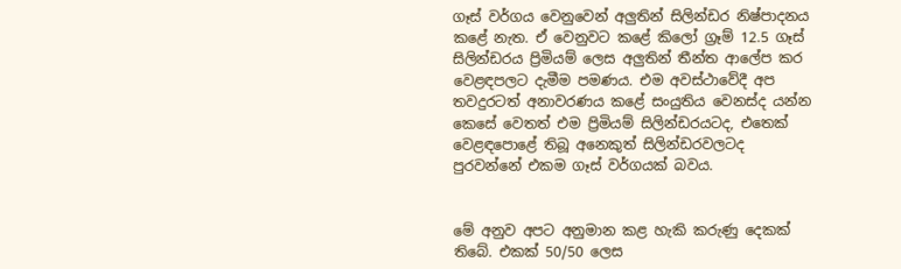ගෑස් වර්ගය වෙනුවෙන් අලුතින් සිලින්ඩර නිෂ්පාදනය කළේ නැත. ඒ වෙනුවට කළේ කිලෝ ග්‍රෑම් 12.5 ගෑස් සිලින්ඩරය ප්‍රිමියම් ලෙස අලුතින් තීන්ත ආලේප කර වෙළඳපලට දැමීම පමණය. එම අවස්ථාවේදී අප තවදුරටත් අනාවරණය කළේ සංයුතිය වෙනස්ද යන්න කෙසේ වෙතත් එම ප්‍රිමියම් සිලින්ඩරයටද, එතෙක් වෙළඳපොළේ තිබූ අනෙකුත් සිලින්ඩරවලටද පුරවන්නේ එකම ගෑස් වර්ගයක් බවය.


මේ අනුව අපට අනුමාන කළ හැකි කරුණු දෙකක් තිබේ. එකක් 50/50 ලෙස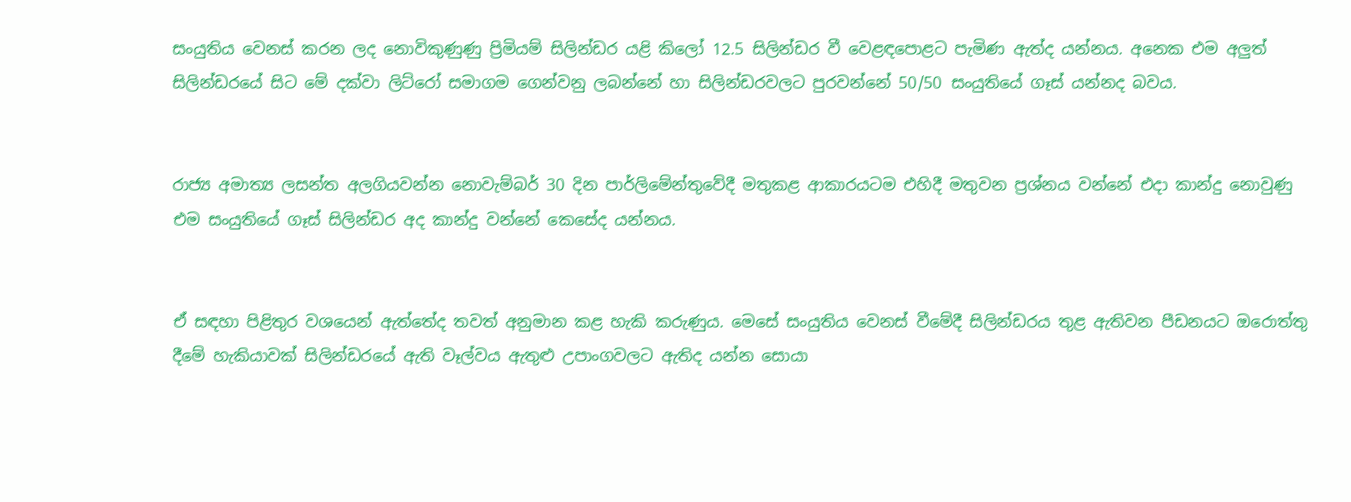සංයුතිය වෙනස් කරන ලද නොවිකුණුණු ප්‍රිමියම් සිලින්ඩර යළි කිලෝ 12.5 සිලින්ඩර වී වෙළඳපොළට පැමිණ ඇත්ද යන්නය. අනෙක එම අලුත් සිලින්ඩරයේ සිට මේ දක්වා ලිට්රෝ සමාගම ගෙන්වනු ලබන්නේ හා සිලින්ඩරවලට පුරවන්නේ 50/50 සංයුතියේ ගෑස් යන්නද බවය.


රාජ්‍ය අමාත්‍ය ලසන්ත අලගියවන්න නොවැම්බර් 30 දින පාර්ලිමේන්තුවේදී මතුකළ ආකාරයටම එහිදී මතුවන ප්‍රශ්නය වන්නේ එදා කාන්දු නොවුණු එම සංයුතියේ ගෑස් සිලින්ඩර අද කාන්දු වන්නේ කෙසේද යන්නය.


ඒ සඳහා පිළිතුර වශයෙන් ඇත්තේද තවත් අනුමාන කළ හැකි කරුණුය. මෙසේ සංයුතිය වෙනස් වීමේදී සිලින්ඩරය තුළ ඇතිවන පීඩනයට ඔරොත්තු දීමේ හැකියාවක් සිලින්ඩරයේ ඇති වෑල්වය ඇතුළු උපාංගවලට ඇතිද යන්න සොයා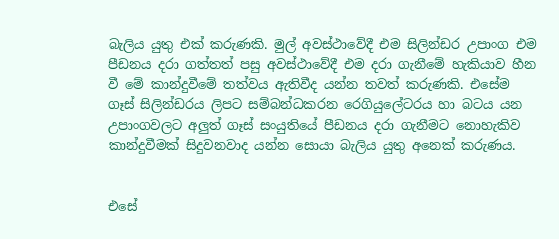බැලිය යුතු එක් කරුණකි. මුල් අවස්ථාවේදී එම සිලින්ඩර උපාංග එම පීඩනය දරා ගත්තත් පසු අවස්ථාවේදී එම දරා ගැනීමේ හැකියාව හීන වී මේ කාන්දුවීමේ තත්වය ඇතිවීද යන්න තවත් කරුණකි. එසේම ගෑස් සිලින්ඩරය ලිපට සම්බන්ධකරන රෙගියුලේටරය හා බටය යන උපාංගවලට අලුත් ගෑස් සංයුතියේ පීඩනය දරා ගැනීමට නොහැකිව කාන්දුවීමක් සිදුවනවාද යන්න සොයා බැලිය යුතු අනෙක් කරුණය.


එසේ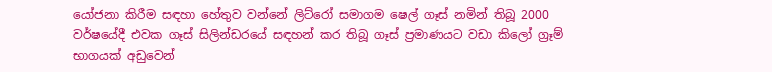යෝජනා කිරීම සඳහා හේතුව වන්නේ ලිට්රෝ සමාගම ෂෙල් ගෑස් නමින් තිබූ 2000 වර්ෂයේදී එවක ගෑස් සිලින්ඩරයේ සඳහන් කර තිබූ ගෑස් ප්‍රමාණයට වඩා කිලෝ ග්‍රෑම් භාගයක් අඩුවෙන්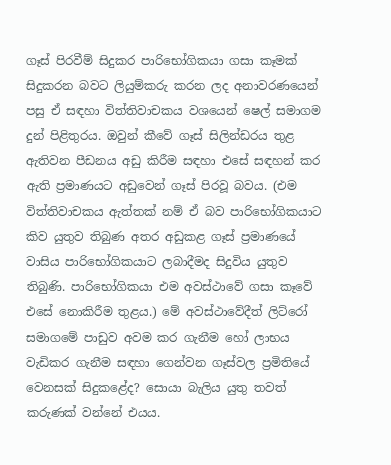ගෑස් පිරවීම් සිදුකර පාරිභෝගිකයා ගසා කෑමක් සිදුකරන බවට ලියුම්කරු කරන ලද අනාවරණයෙන් පසු ඒ සඳහා විත්තිවාචකය වශයෙන් ෂෙල් සමාගම දුන් පිළිතුරය. ඔවුන් කීවේ ගෑස් සිලින්ඩරය තුළ ඇතිවන පීඩනය අඩු කිරීම සඳහා එසේ සඳහන් කර ඇති ප්‍රමාණයට අඩුවෙන් ගෑස් පිරවූ බවය. (එම විත්තිවාචකය ඇත්තක් නම් ඒ බව පාරිභෝගිකයාට කිව යුතුව තිබුණ අතර අඩුකළ ගෑස් ප්‍රමාණයේ වාසිය පාරිභෝගිකයාට ලබාදීමද සිදුවිය යුතුව තිබුණි. පාරිභෝගිකයා එම අවස්ථාවේ ගසා කෑවේ එසේ නොකිරීම තුළය.) මේ අවස්ථාවේදීත් ලිට්රෝ සමාගමේ පාඩුව අවම කර ගැනීම හෝ ලාභය වැඩිකර ගැනීම සඳහා ගෙන්වන ගෑස්වල ප්‍රමිතියේ වෙනසක් සිදුකළේද? සොයා බැලිය යුතු තවත් කරුණක් වන්නේ එයය.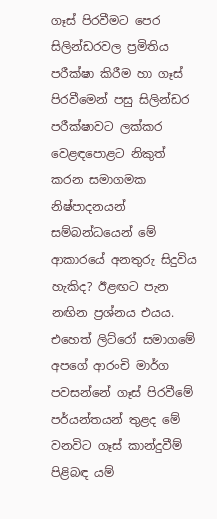ගෑස් පිරවීමට පෙර සිලින්ඩරවල ප්‍රමිතිය පරීක්ෂා කිරීම හා ගෑස් පිරවීමෙන් පසු සිලින්ඩර පරීක්ෂාවට ලක්කර වෙළඳපොළට නිකුත් කරන සමාගමක නිෂ්පාදනයන් සම්බන්ධයෙන් මේ ආකාරයේ අනතුරු සිදුවිය හැකිද? ඊළඟට පැන නඟින ප්‍රශ්නය එයය. එහෙත් ලිට්රෝ සමාගමේ අපගේ ආරංචි මාර්ග පවසන්නේ ගෑස් පිරවීමේ පර්යන්තයන් තුළද මේ වනවිට ගෑස් කාන්දුවීම් පිළිබඳ යම්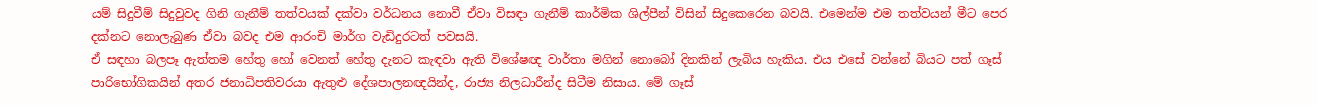යම් සිදුවීම් සිදුවුවද ගිනි ගැනීම් තත්වයක් දක්වා වර්ධනය නොවී ඒවා විසඳා ගැනීම් කාර්මික ශිල්පීන් විසින් සිදුකෙරෙන බවයි. එමෙන්ම එම තත්වයන් මීට පෙර දක්නට නොලැබුණ ඒවා බවද එම ආරංචි මාර්ග වැඩිදුරටත් පවසයි.
ඒ සඳහා බලපෑ ඇත්තම හේතු හෝ වෙනත් හේතු දැනට කැඳවා ඇති විශේෂඥ වාර්තා මගින් නොබෝ දිනකින් ලැබිය හැකිය. එය එසේ වන්නේ බියට පත් ගෑස් පාරිභෝගිකයින් අතර ජනාධිපතිවරයා ඇතුළු දේශපාලනඥයින්ද, රාජ්‍ය නිලධාරීන්ද සිටීම නිසාය. මේ ගෑස්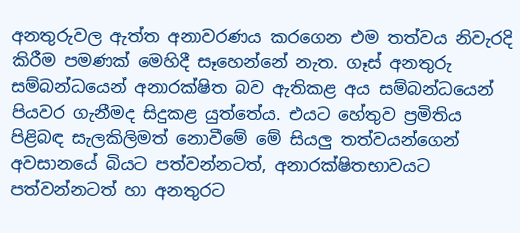අනතුරුවල ඇත්ත අනාවරණය කරගෙන එම තත්වය නිවැරදි කිරීම පමණක් මෙහිදී සෑහෙන්නේ නැත. ගෑස් අනතුරු සම්බන්ධයෙන් අනාරක්ෂිත බව ඇතිකළ අය සම්බන්ධයෙන් පියවර ගැනීමද සිදුකළ යුත්තේය. එයට හේතුව ප්‍රමිතිය පිළිබඳ සැලකිලිමත් නොවීමේ මේ සියලු තත්වයන්ගෙන් අවසානයේ බියට පත්වන්නටත්, අනාරක්ෂිතභාවයට පත්වන්නටත් හා අනතුරට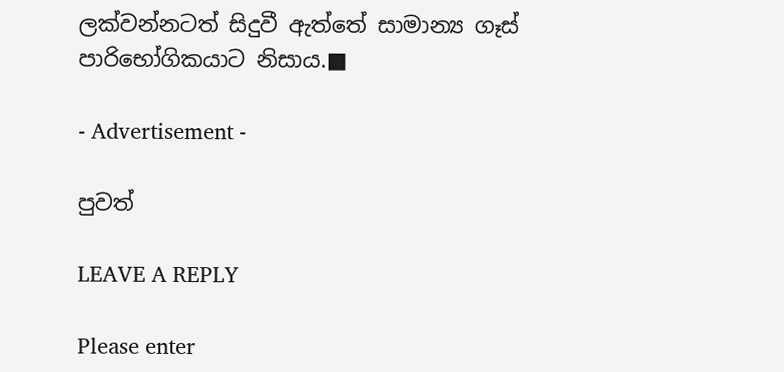ලක්වන්නටත් සිදුවී ඇත්තේ සාමාන්‍ය ගෑස් පාරිභෝගිකයාට නිසාය.■

- Advertisement -

පුවත්

LEAVE A REPLY

Please enter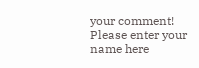your comment!
Please enter your name here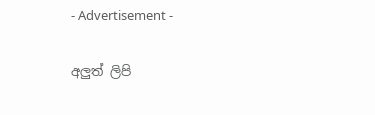- Advertisement -

අලුත් ලිපි